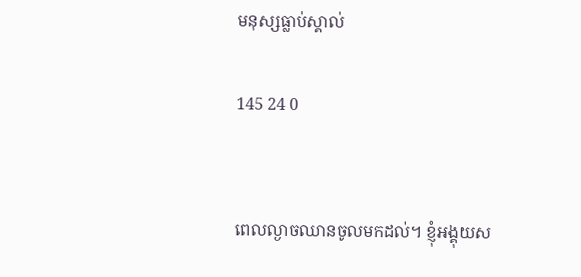មនុស្សធ្លាប់ស្គាល់

145 24 0


ពេលល្ងាចឈានចូលមកដល់។ ខ្ញុំអង្គុយស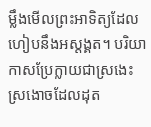ម្លឹងមេីលព្រះអាទិត្យដែលហៀបនឹងអស្ដង្គត។ បរិយាកាសប្រែក្លាយជាស្រងេះស្រងោចដែលដុត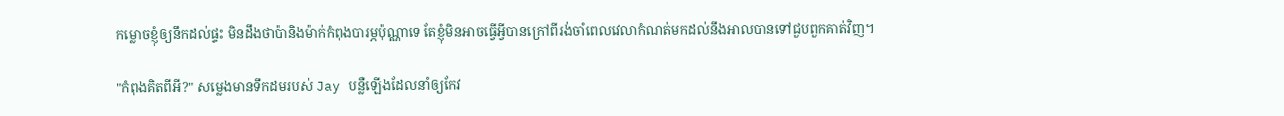កម្លោចខ្ញុំឲ្យនឹកដល់ផ្ទះ មិនដឹងថាប៉ានិងម៉ាក់កំពុងបារម្ភប៉ុណ្ណាទេ តែខ្ញុំមិនអាចធ្វើអ្វីបានក្រៅពីរង់ចាំពេលវេលាកំណត់មកដល់នឹងអាលបានទៅជួបពួកគាត់វិញ។

"កំពុងគិតពីអី?" សម្លេងមានទឹកដមរបស់ Jay បន្លឺឡើងដែលនាំឲ្យកែវ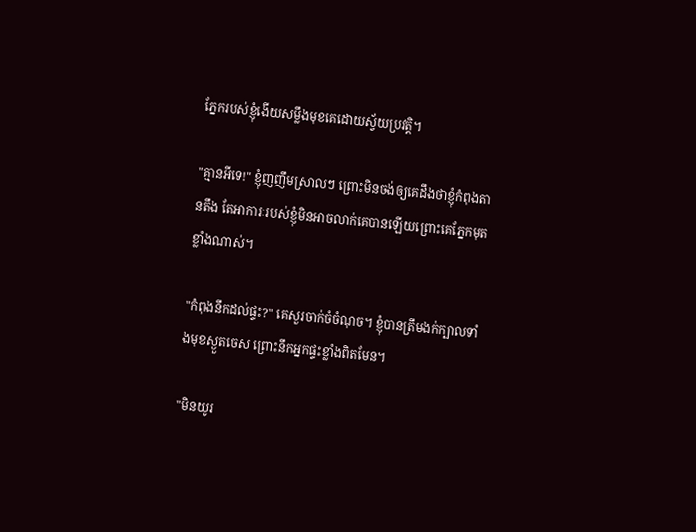ភ្នែករបស់ខ្ញុំងេីយសម្លឹងមុខគេដោយស្វ័យប្រវត្តិ។

"គ្មានអីទេ!" ខ្ញុំញញឹមស្រាលៗ ព្រោះមិនចង់ឲ្យគេដឹងថាខ្ញុំកំពុងតានតឹង តែអាការៈរបស់ខ្ញុំមិនអាចលាក់គេបានឡេីយព្រោះគេភ្នែកមុតខ្លាំងណាស់។

"កំពុងនឹកដល់ផ្ទះ?" គេសួរចាក់ចំចំណុច។ ខ្ញុំបានត្រឹមងក់ក្បាលទាំងមុខស្ងួតចេស ព្រោះនឹកអ្នកផ្ទះខ្លាំងពិតមែន។

"មិនយូរ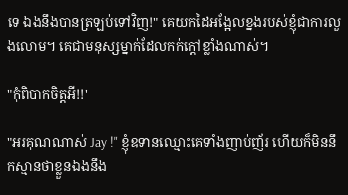ទេ ឯងនឹងបានត្រឡប់ទៅវិញ!" គេយកដៃអង្អែលខ្នងរបស់ខ្ញុំជាការលួងលោម។ គេជាមនុស្សម្នាក់ដែលកក់ក្ដៅខ្លាំងណាស់។

"កុំពិបាកចិត្តអី!!'

"អរគុណណាស់ Jay !" ខ្ញុំឧទានឈ្មោះគេទាំងញាប់ញ័រ ហើយក៏មិននឹកស្មានថាខ្លួនឯងនឹង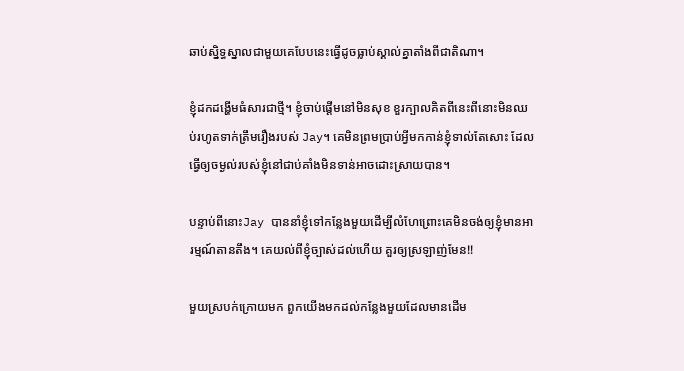ឆាប់ស្និទ្ធស្នាលជាមួយគេបែបនេះធ្វេីដូចធ្លាប់ស្គាល់គ្នាតាំងពីជាតិណា។

ខ្ញុំដកដង្ហើមធំសារជាថ្មី។ ខ្ញុំចាប់ផ្តើមនៅមិនសុខ ខួរក្បាលគិតពីនេះពីនោះមិនឈប់រហូតទាក់ត្រឹមរឿងរបស់ Jay។ គេមិនព្រមប្រាប់អ្វីមកកាន់ខ្ញុំទាល់តែសោះ ដែលធ្វើឲ្យចម្ងល់របស់ខ្ញុំនៅជាប់គាំងមិនទាន់អាចដោះស្រាយបាន។

បន្ទាប់ពីនោះJay បាននាំខ្ញុំទៅកន្លែងមួយដេីម្បីលំហែព្រោះគេមិនចង់ឲ្យខ្ញុំមានអារម្មណ៍តានតឹង។ គេយល់ពីខ្ញុំច្បាស់ដល់ហេីយ គួរឲ្យស្រឡាញ់មែន!!

មួយស្របក់ក្រោយមក ពួកយើងមកដល់កន្លែងមួយដែលមានដេីម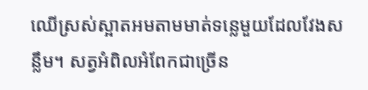ឈេីស្រស់ស្អាតអមតាមមាត់ទន្លេមួយដែលវែងសន្លឹម។ សត្វអំពិលអំពែកជាច្រើន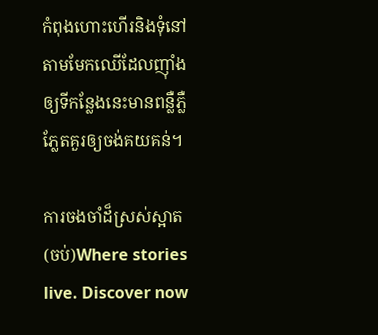កំពុងហោះហេីរនិងទុំនៅតាមមែកឈេីដែលញ៉ាំងឲ្យទីកន្លែងនេះមានពន្លឺភ្លឺភ្លែតគួរឲ្យចង់គយគន់។

ការចងចាំដ៏ស្រស់ស្អាត (ចប់)Where stories live. Discover now